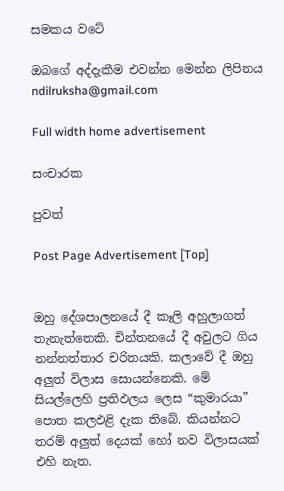සමකය වටේ

ඔබගේ අද්දැකීම එවන්න මෙන්න ලිපිනය ndilruksha@gmail.com

Full width home advertisement

සංචාරක

පුවත්

Post Page Advertisement [Top]


ඔහු දේශපාලනයේ දී කෑලි අහුලාගත් තැනැත්තෙකි. චින්තනයේ දී අවුලට ගිය නන්නත්තාර චරිතයකි. කලාවේ දී ඔහු අලුත් විලාස සොයන්නෙකි. මේ සියල්ලෙහි ප්‍රතිඵලය ලෙස “කුමාරයා” පොත කලඵළි දැක තිබේ. කියන්නට තරම් අලුත් දෙයක් හෝ නව විලාසයක් එහි නැත.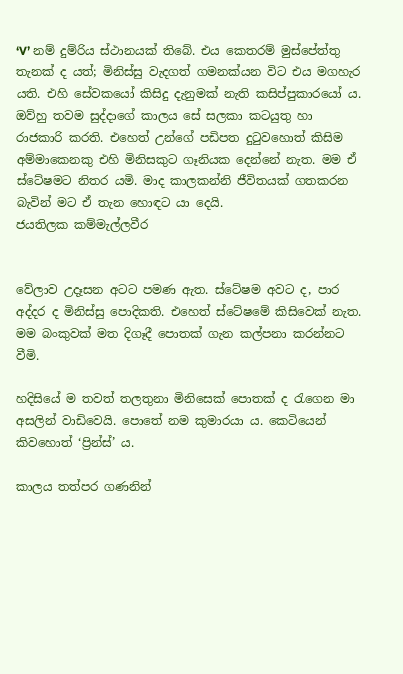‘V’ නම් දුම්රිය ස්ථානයක් තිබේ. එය කෙතරම් මුස්පේත්තු තැනක් ද යත්; මිනිස්සු වැදගත් ගමනක්යන විට එය මගහැර යති. එහි සේවකයෝ කිසිදු දැනුමක් නැති කසිප්පුකාරයෝ ය. ඔව්හු තවම සුද්දාගේ කාලය සේ සලකා කටයුතු හා රාජකාරි කරති. එහෙත් උන්ගේ පඩිපත දුටුවහොත් කිසිම අම්මාකෙනකු එහි මිනිසකුට ගෑනියක දෙන්නේ නැත. මම ඒ ස්ටේෂමට නිතර යමි. මාද කාලකන්නි ජීවිතයක් ගතකරන බැවින් මට ඒ තැන හොඳට යා දෙයි.
ජයතිලක කම්මැල්ලවීර


වේලාව උදෑසන අටට පමණ ඇත. ස්ටේෂම අවට ද, පාර අද්දර ද මිනිස්සු පොදිකති. එහෙත් ස්ටේෂමේ කිසිවෙක් නැත. මම බංකුවක් මත දිගෑදී පොතක් ගැන කල්පනා කරන්නට වීමි.

හදිසියේ ම තවත් තලතුනා මිනිසෙක් පොතක් ද රැගෙන මා අසලින් වාඩිවෙයි. පොතේ නම කුමාරයා ය. කෙටියෙන් කිවහොත් ‘ප්‍රින්ස්’ ය.

කාලය තත්පර ගණනින්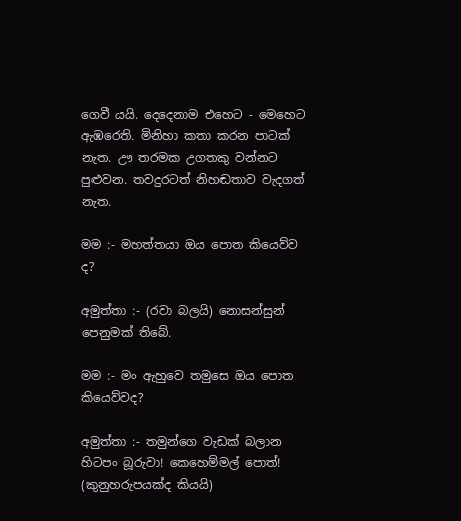ගෙවී යයි. දෙදෙනාම එහෙට - මෙහෙට ඇඹරෙති. මිනිහා කතා කරන පාටක් නැත. ඌ තරමක උගතකු වන්නට පුළුවන. තවදුරටත් නිහඬතාව වැදගත් නැත.

මම :- මහත්තයා ඔය පොත කියෙව්ව ද?

අමුත්තා :- (රවා බලයි) නොසන්සුන් පෙනුමක් තිබේ.

මම :- මං ඇහුවෙ තමුසෙ ඔය පොත කියෙව්වද?

අමුත්තා :- තමුන්ගෙ වැඩක් බලාන හිටපං බූරුවා! කෙහෙම්මල් පොත්! (කුනුහරුපයක්ද කියයි)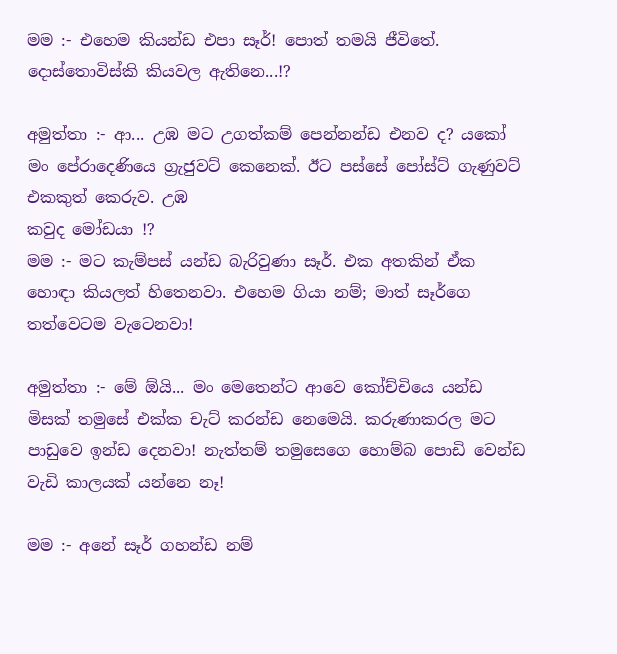මම :- එහෙම කියන්ඩ එපා සෑර්! පොත් තමයි ජීවිතේ. දොස්තොවිස්කි කියවල ඇතිනෙ...!?

අමුත්තා :- ආ... උඹ මට උගත්කම් පෙන්නන්ඩ එනව ද? යකෝ මං පේරාදෙණියෙ ග්‍රැජුවට් කෙනෙක්. ඊට පස්සේ පෝස්ට් ගැණුවට් එකකුත් කෙරුව. උඹ
කවුද මෝඩයා !?
මම :- මට කැම්පස් යන්ඩ බැරිවුණා සෑර්. එක අතකින් ඒක හොඳා කියලත් හිතෙනවා. එහෙම ගියා නම්; මාත් සෑර්ගෙ තත්වෙටම වැටෙනවා!

අමුත්තා :- මේ ඕයි... මං මෙතෙන්ට ආවෙ කෝච්චියෙ යන්ඩ මිසක් තමුසේ එක්ක චැට් කරන්ඩ නෙමෙයි. කරුණාකරල මට පාඩුවෙ ඉන්ඩ දෙනවා! නැත්තම් තමුසෙගෙ හොම්බ පොඩි වෙන්ඩ වැඩි කාලයක් යන්නෙ නෑ!

මම :- අනේ සෑර් ගහන්ඩ නම්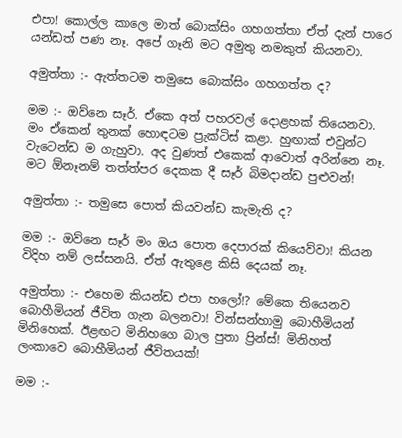එපා! කොල්ල කාලෙ මාත් බොක්සිං ගහගත්තා ඒත් දැන් පාරෙ යන්ඩත් පණ නෑ. අපේ ගෑනි මට අමුතු නමකුත් කියනවා.

අමුත්තා :- ඇත්තටම තමු‍සෙ බොක්සිං ගහගත්ත ද?

මම :- ඔව්නෙ සෑර්. ඒකෙ අත් පහරවල් දොළහක් තියෙනවා. මං ඒකෙන් තුනක් හොඳටම ප්‍රැක්ටිස් කළා. හුඟාක් එවුන්ට වැටෙන්ඩ ම ගැහුවා. අද වුණත් එකෙක් ආවොත් අරින්නෙ නෑ. මට ඕනෑනම් තත්ත්පර දෙකක දී සෑර් බිමදාන්ඩ පුළුවන්!

අමුත්තා :- තමුසෙ පොත් කියවන්ඩ කැමැති ද?

මම :- ඔව්නෙ සෑර් මං ඔය පොත දෙපාරක් කියෙව්වා! කියන විදිහ නම් ලස්සනයි. ඒත් ඇතුළෙ කිසි දෙයක් නෑ.

අමුත්තා :- එහෙම කියන්ඩ එපා හලෝ!? මේකෙ තියෙනව බොහීමියන් ජීවිත ගැන බලනවා! වින්සන්හාමු බොහීමියන් මිනිහෙක්. ඊළඟට මිනිහගෙ බාල පුතා ප්‍රින්ස්! මිනිහත් ලංකාවෙ බොහීමියන් ජීවිතයක්!

මම :-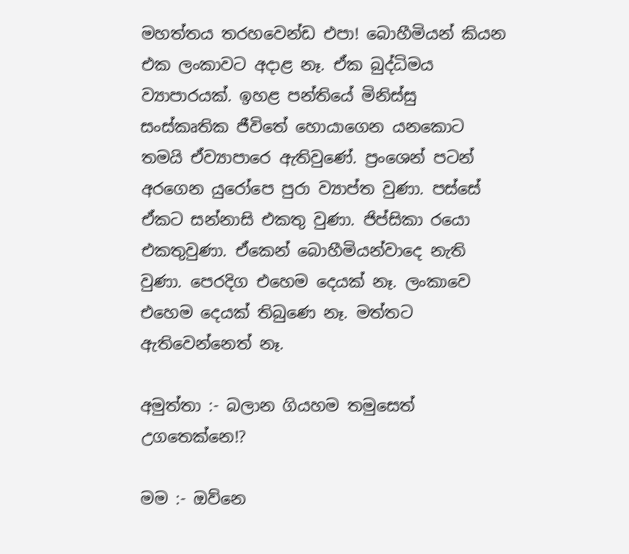මහත්තය තරහවෙන්ඩ එපා! බොහීමියන් කියන එක ලංකාවට අදාළ නෑ. ඒක බුද්ධිමය ව්‍යාපාරයක්. ඉහළ පන්තියේ මිනිස්සු සංස්කෘතික ජීවිතේ හොයාගෙන යනකොට තමයි ඒව්‍යාපාරෙ ඇතිවුණේ. ප්‍රංශෙන් පටන් අරගෙන යු‍රෝපෙ පුරා ව්‍යාප්ත වුණා. පස්සේ ඒකට සන්නාසි එකතු වුණා. ජිප්සිකා රයො එකතුවුණා. ඒකෙන් බොහීමියන්වාදෙ නැති වුණා. පෙරදිග එහෙම දෙයක් නෑ. ලංකාවෙ එහෙම දෙයක් තිබුණෙ නෑ. මත්තට ඇතිවෙන්නෙත් නෑ.

අමුත්තා :- බලාන ගියහම තමුසෙත් උගතෙක්නෙ!?

මම :- ඔව්නෙ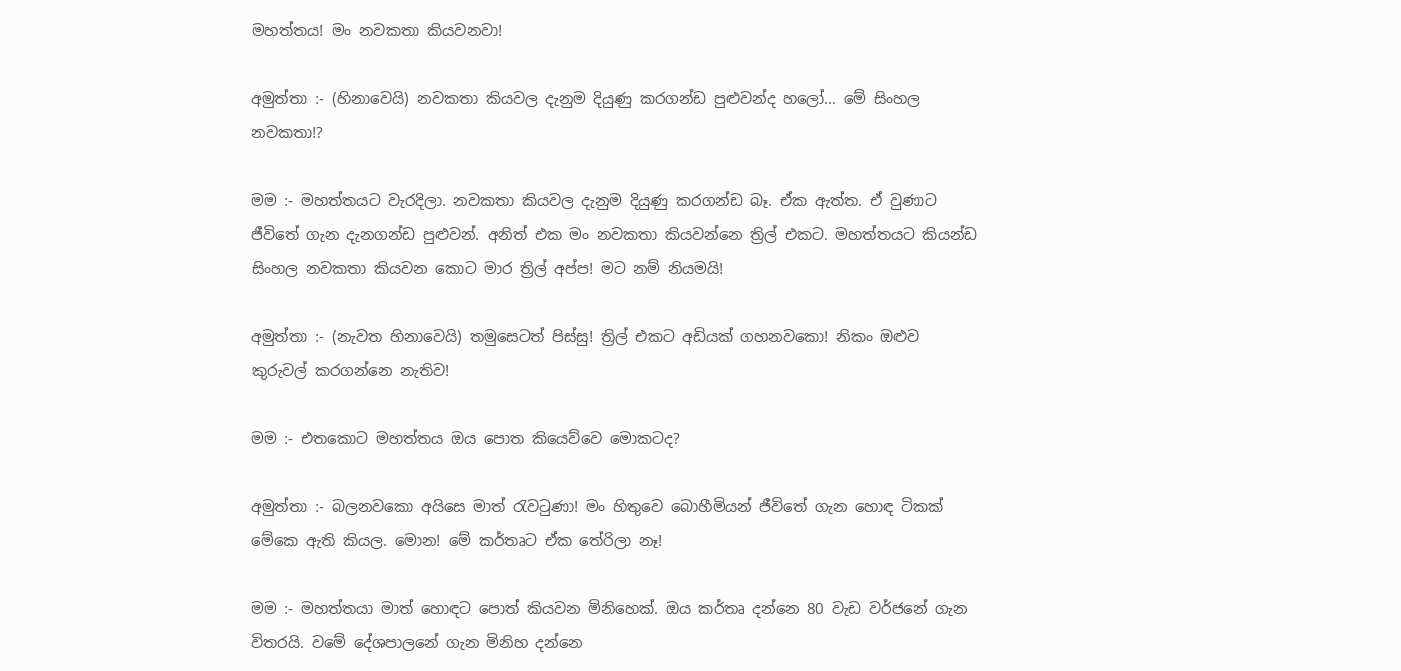මහත්තය! මං නවකතා කියවනවා!

අමුත්තා :- (හිනාවෙයි) නවකතා කියවල දැනුම දියුණු කරගන්ඩ පුළුවන්ද හලෝ... මේ සිංහල නවකතා!?

මම :- මහත්තයට වැරදිලා. නවකතා කියවල දැනුම දියුණු කරගන්ඩ බෑ. ඒක ඇත්ත. ඒ වුණාට ජීවිතේ ගැන දැනගන්ඩ පුළුවන්. අනිත් එක මං නවකතා කියවන්නෙ ත්‍රිල් එකට. මහත්තයට කියන්ඩ සිංහල නවකතා කියවන කොට මාර ත්‍රිල් අප්ප! මට නම් නියමයි!

අමුත්තා :- (නැවත හිනාවෙයි) තමුසෙටත් පිස්සු! ත්‍රිල් එකට අඩියක් ගහනවකො! නිකං ඔළුව කුරුවල් කරගන්නෙ නැතිව!

මම :- එතකොට මහත්තය ඔය පොත කියෙව්වෙ මොකටද?

අමුත්තා :- බලනවකො අයිසෙ මාත් රැවටුණා! මං හිතුවෙ බොහීමියන් ජීවිතේ ගැන හොඳ ටිකක් මේකෙ ඇති කියල. මොන! මේ කර්තෘට ඒක තේරිලා නෑ!

මම :- මහත්තයා මාත් හොඳට පොත් කියවන මිනිහෙක්. ඔය කර්තෘ දන්නෙ 80 වැඩ වර්ජනේ ගැන විතරයි. වමේ දේශපාලනේ ගැන මිනිහ දන්නෙ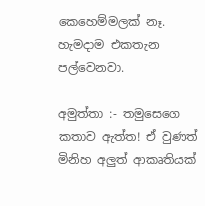කෙහෙම්මලක් නෑ. හැමදාම එකතැන පල්වෙනවා.

අමුත්තා :- තමුසෙගෙ කතාව ඇත්ත! ඒ වුණත් මිනිහ අලුත් ආකෘතියක්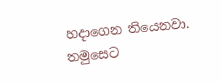හදාගෙන තියෙනවා. තමුසෙට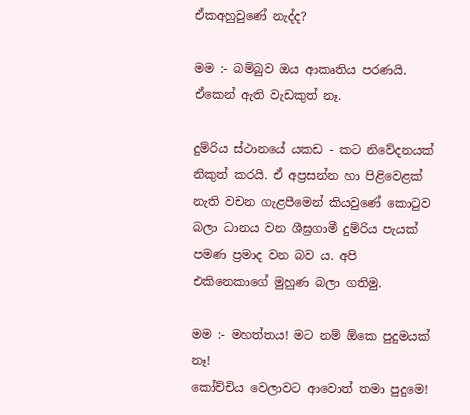ඒකඅහුවුණේ නැද්ද?

මම :- බම්බුව ඔය ආකෘතිය පරණයි. ඒකෙන් ඇති වැඩකුත් නෑ.

දුම්රිය ස්ථානයේ යකඩ - කට නිවේදනයක් නිකුත් කරයි. ඒ අප්‍රසන්න හා පිළිවෙළක් නැති වචන ගැළපීමෙන් කියවුණේ කොටුව බලා ධානය වන ශීඝ්‍රගාමී දුම්රිය පැයක් පමණ ප්‍රමාද වන බව ය. අපි එකිනෙකාගේ මුහුණ බලා ගතිමු.

මම :- මහත්තය! මට නම් ඕකෙ පුදුමයක් නෑ!
කෝච්චිය වෙලාවට ආවොත් තමා පුදුමෙ!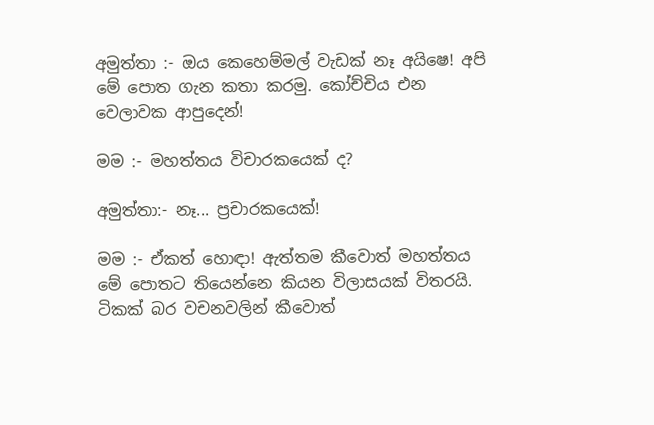අමුත්තා :- ඔය කෙහෙම්මල් වැඩක් නෑ අයිෂෙ! අපි මේ පොත ගැන කතා කරමු. කෝච්චිය එන වෙලාවක ආපුදෙන්!

මම :- මහත්තය විචාරකයෙක් ද?

අමුත්තා:- නෑ... ප්‍රචාරකයෙක්!

මම :- ඒකත් හොඳා! ඇත්තම කීවොත් මහත්තය මේ පොතට තියෙන්නෙ කියන විලාසයක් විතරයි. ටිකක් බර වචනවලින් කීවොත්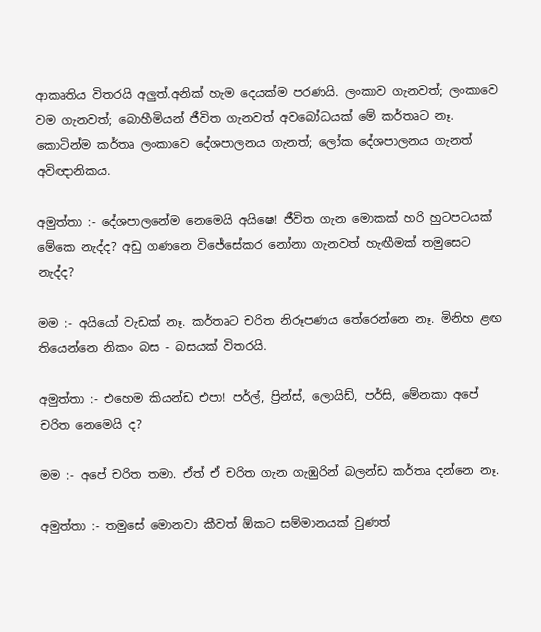ආකෘතිය විතරයි අලුත්.අනික් හැම දෙයක්ම පරණයි. ලංකාව ගැනවත්‍; ලංකාවෙ වම ගැනවත්; බොහීමියන් ජීවිත ගැනවත් අවබෝධයක් මේ කර්තෘට නෑ. කොටින්ම කර්තෘ ලංකාවෙ දේශපාලනය ගැනත්; ලෝක දේශපාලනය ගැනත් අවිඥානිකය.

අමුත්තා :- දේශපාලනේම නෙමෙයි අයිෂෙ! ජීවිත ගැන මොකක් හරි හුටපටයක් මේකෙ නැද්ද? අඩු ගණනෙ විජේසේකර නෝනා ගැනවත් හැඟීමක් තමුසෙට නැද්ද?

මම :- අයියෝ වැඩක් නෑ. කර්තෘට චරිත නිරූපණය තේරෙන්නෙ නෑ. මිනිහ ළඟ තියෙන්නෙ නිකං බස - බසයක් විතරයි.

අමුත්තා :- එහෙම කියන්ඩ එපා! පර්ල්, ප්‍රින්ස්, ලොයිඩ්, පර්සි, මේනකා අපේ චරිත නෙමෙයි ද?

මම :- අපේ චරිත තමා. ඒත් ඒ චරිත ගැන ගැඹුරින් බලන්ඩ කර්තෘ දන්නෙ නෑ.

අමුත්තා :- තමුසේ මොනවා කීවත් ඕකට සම්මානයක් වුණත්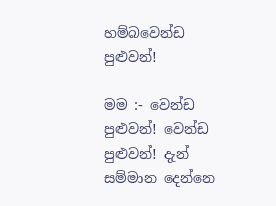හම්බවෙන්ඩ පුළුවන්!

මම :- වෙන්ඩ පුළුවන්! වෙන්ඩ පුළුවන්! දැන් සම්මාන දෙන්නෙ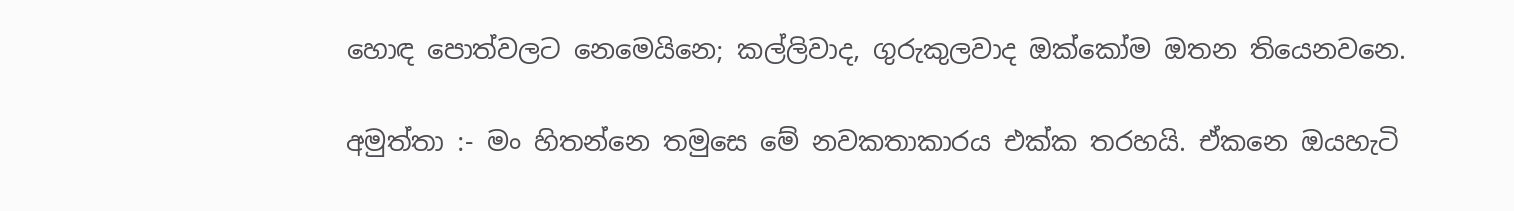හොඳ පොත්වලට නෙමෙයිනෙ; කල්ලිවාද, ගුරුකුලවාද ඔක්කෝම ඔතන තියෙනවනෙ.

අමුත්තා :- මං හිතන්නෙ තමුසෙ මේ නවකතාකාරය එක්ක තරහයි. ඒකනෙ ඔයහැටි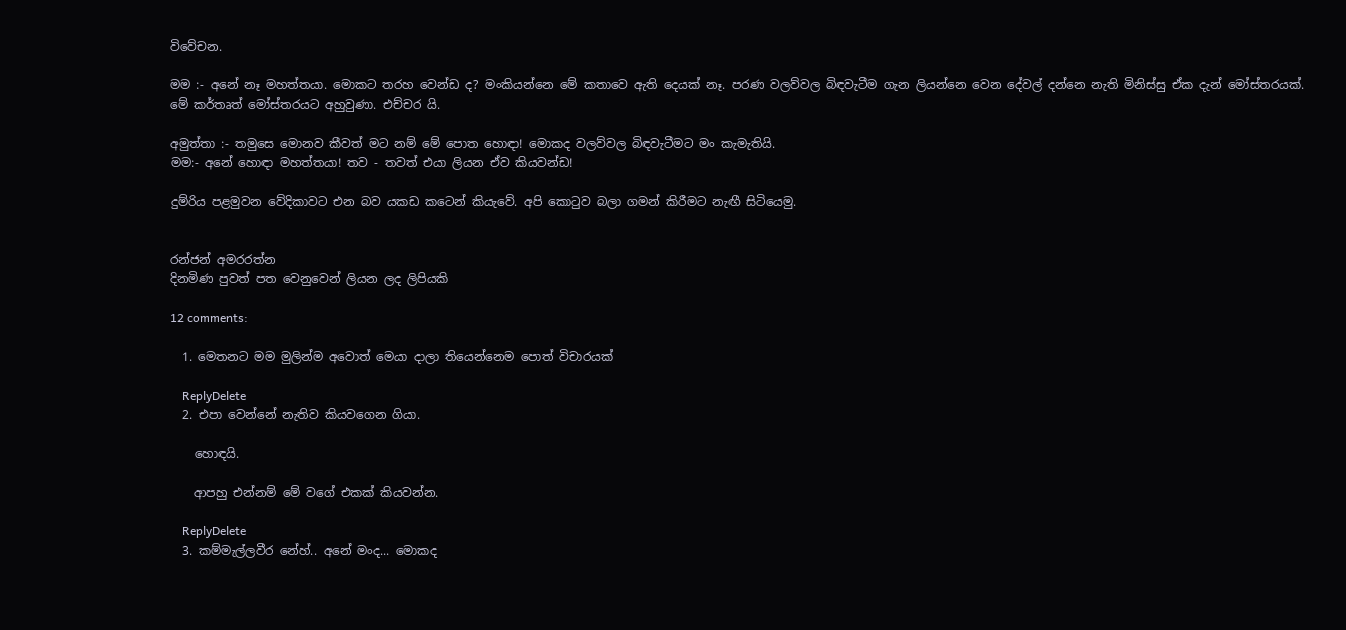විවේචන.

මම :- අනේ නෑ මහත්තයා. මොකට තරහ වෙන්ඩ ද? මංකියන්නෙ මේ කතාවෙ ඇති දෙයක් නෑ. පරණ වලව්වල බිඳවැටීම ගැන ලියන්නෙ වෙන දේවල් දන්නෙ නැති මිනිස්සු ඒක දැන් මෝස්තරයක්. මේ කර්තෘත් මෝස්තරයට අහුවුණා. එච්චර යි.

අමුත්තා :- තමුසෙ මොනව කීවත් මට නම් මේ පොත හොඳා! මොකද වලව්වල බිඳවැටීමට මං කැමැතියි.
මම:- අනේ හොඳා මහත්තයා! තව - තවත් එයා ලියන ඒව කියවන්ඩ!

දුම්රිය පළමුවන වේදිකාවට එන බව යකඩ කටෙන් කියැවේ. අපි කොටුව බලා ගමන් කිරීමට නැඟී සිටියෙමු.


රන්ජන් අමරරත්න
දිනමිණ පුවත් පත වෙනුවෙන් ලියන ලද ලිපියකි

12 comments:

  1. මෙතනට මම මුලින්ම අවොත් මෙයා දාලා තියෙන්නෙම පොත් විචාරයක්

    ReplyDelete
  2. එපා වෙන්නේ නැතිව කියවගෙන ගියා.

    හොඳයි.

    ආපහු එන්නම් මේ වගේ එකක් කියවන්න.

    ReplyDelete
  3. කම්මැල්ලවීර නේහ්.. අනේ මංද... මොකද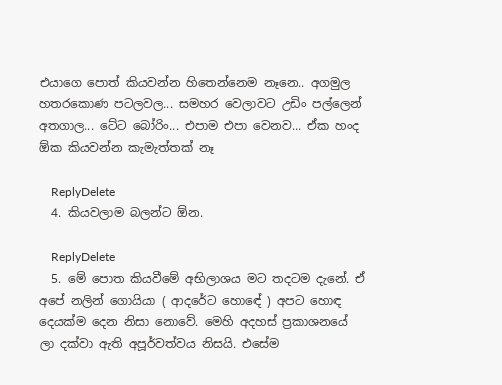එයාගෙ පොත් කියවන්න හිතෙන්නෙම නෑනෙ.. අගමුල හතරකොණ පටලවල... සමහර වෙලාවට උඩිං පල්ලෙන් අතගාල... ටේට බෝරිං... එපාම එපා වෙනව... ඒක හංද ඕක කියවන්න කැමැත්තක් නෑ

    ReplyDelete
  4. කියවලාම බලන්ට ඕන.

    ReplyDelete
  5. මේ පොත කියවීමේ අභිලාශය මට තදටම දැනේ. ඒ අපේ නලින් ගොයියා ( ආදරේට හොඳේ ) අපට හොඳ දෙයක්ම දෙන නිසා නොවේ. මෙහි අදහස් ප්‍රකාශනයේ ලා දක්වා ඇති අපූර්වත්වය නිසයි. එසේම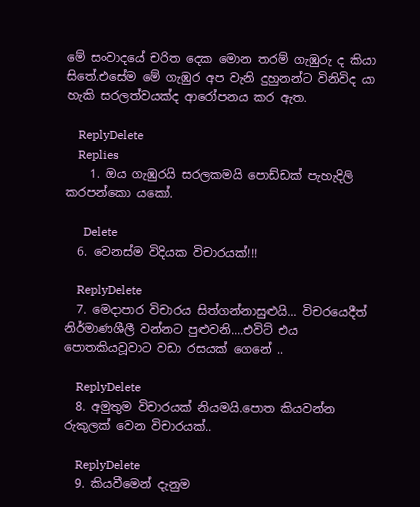මේ සංවාදයේ චරිත දෙක මොන තරම් ගැඹුරු ද කියා සිතේ.එසේම මේ ගැඹුර අප වැනි දුහුනන්ට විනිවිද යා හැකි සරලත්වයක්ද ආරෝපනය කර ඇත.

    ReplyDelete
    Replies
    1. ඔය ගැඹුරයි සරලකමයි පොඩ්ඩක් පැහැදිලි කරපන්කො යකෝ.

      Delete
  6. වෙනස්ම විදියක විචාරයක්!!!

    ReplyDelete
  7. මෙදාපාර විචාරය සිත්ගන්නාසුළුයි... විචරයෙදීත් නිර්මාණශීලී වන්නට පුළුවනි....එවිට් එය පොතකියවූවාට වඩා රසයක් ගෙනේ ..

    ReplyDelete
  8. අමුතුම විචාරයක් නියමයි.පොත කියවන්න රුකුලක් වෙන විචාරයක්..

    ReplyDelete
  9. කියවීමෙන් දැනුම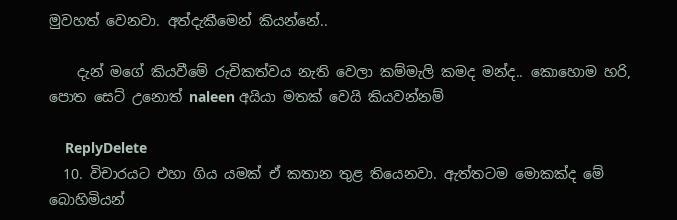මුවහත් වෙනවා. අත්දැකීමෙන් කියන්නේ..

    දැන් මගේ කියවීමේ රුචිකත්වය නැති වෙලා කම්මැලි කමද මන්ද.. කොහොම හරි, පොත සෙට් උනොත් naleen අයියා මතක් වෙයි කියවන්නම්

    ReplyDelete
  10. විචාරයට එහා ගිය යමක් ඒ කතාන තුළ තියෙනවා. ඇත්තටම මොකක්ද මේ බො‍හිමියන්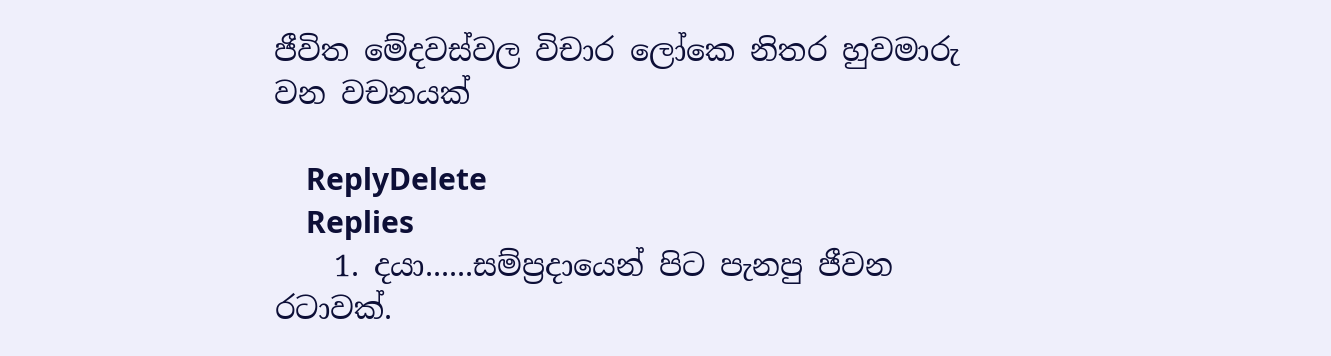ජීවිත මේදවස්වල විචාර ලෝකෙ නිතර හුවමාරු වන වචනයක්

    ReplyDelete
    Replies
    1. දයා......සම්ප්‍රදායෙන් පිට පැනපු ජීවන රටාවක්.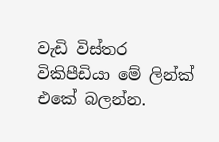වැඩි විස්තර විකිපීඩියා මේ ලින්ක් එකේ බලන්න.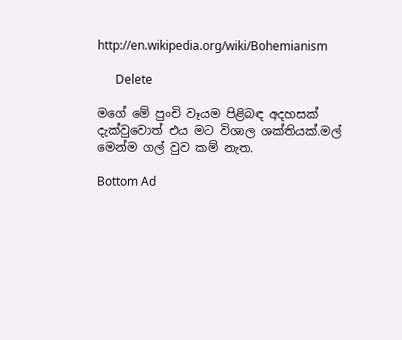http://en.wikipedia.org/wiki/Bohemianism

      Delete

මගේ මේ පුංචි වෑයම පිළිබඳ අදහසක් දැක්වුවොත් එය මට විශාල ශක්තියක්.මල් මෙන්ම ගල් වුව කම් නැත.

Bottom Ad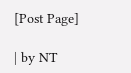[Post Page]

| by NT